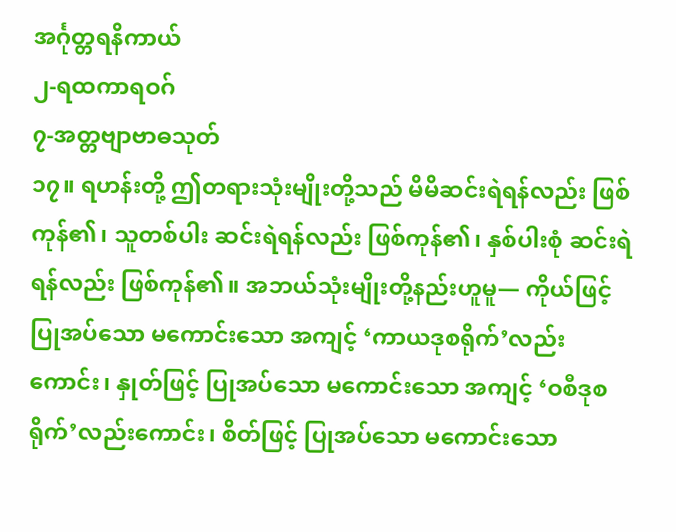အင်္ဂုတ္တရနိကာယ်
၂-ရထကာရဝဂ်
၇-အတ္တဗျာဗာဓသုတ်
၁၇။ ရဟန်းတို့ ဤတရားသုံးမျိုးတို့သည် မိမိဆင်းရဲရန်လည်း ဖြစ်ကုန်၏၊ သူတစ်ပါး ဆင်းရဲရန်လည်း ဖြစ်ကုန်၏၊ နှစ်ပါးစုံ ဆင်းရဲရန်လည်း ဖြစ်ကုန်၏။ အဘယ်သုံးမျိုးတို့နည်းဟူမူ— ကိုယ်ဖြင့် ပြုအပ်သော မကောင်းသော အကျင့် ‘ကာယဒုစရိုက်’လည်းကောင်း၊ နှုတ်ဖြင့် ပြုအပ်သော မကောင်းသော အကျင့် ‘ဝစီဒုစရိုက်’လည်းကောင်း၊ စိတ်ဖြင့် ပြုအပ်သော မကောင်းသော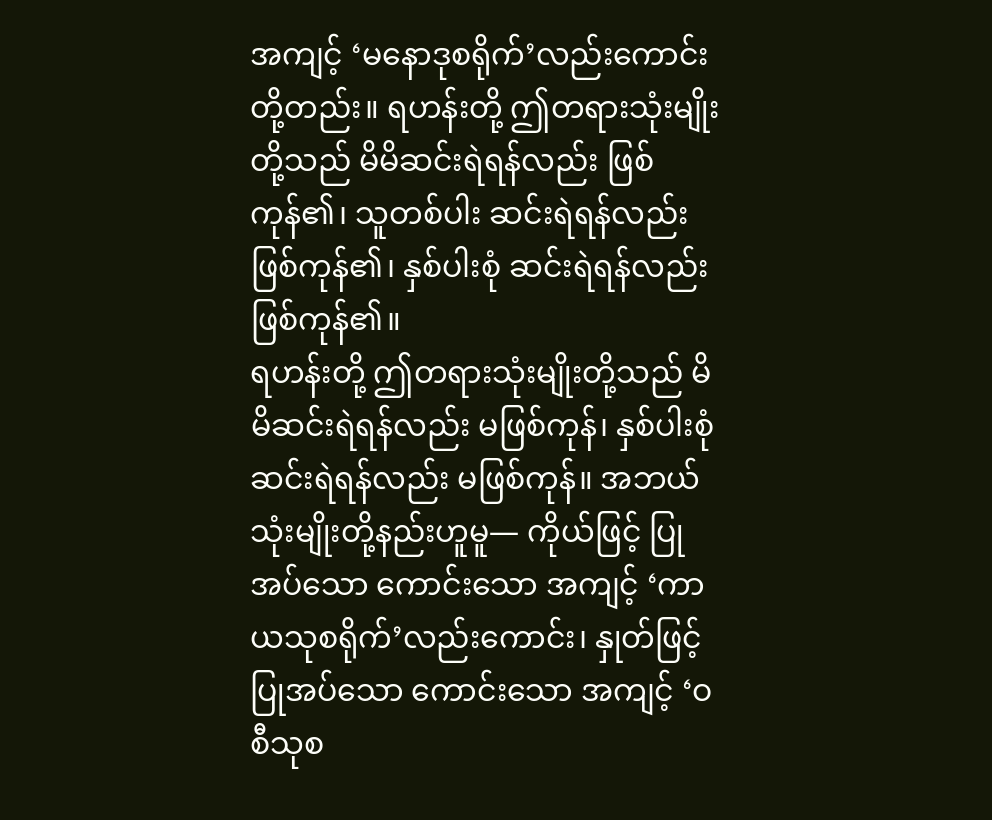အကျင့် ‘မနောဒုစရိုက်’လည်းကောင်းတို့တည်း။ ရဟန်းတို့ ဤတရားသုံးမျိုးတို့သည် မိမိဆင်းရဲရန်လည်း ဖြစ်ကုန်၏၊ သူတစ်ပါး ဆင်းရဲရန်လည်း ဖြစ်ကုန်၏၊ နှစ်ပါးစုံ ဆင်းရဲရန်လည်း ဖြစ်ကုန်၏။
ရဟန်းတို့ ဤတရားသုံးမျိုးတို့သည် မိမိဆင်းရဲရန်လည်း မဖြစ်ကုန်၊ နှစ်ပါးစုံ ဆင်းရဲရန်လည်း မဖြစ်ကုန်။ အဘယ်သုံးမျိုးတို့နည်းဟူမူ— ကိုယ်ဖြင့် ပြုအပ်သော ကောင်းသော အကျင့် ‘ကာယသုစရိုက်’လည်းကောင်း၊ နှုတ်ဖြင့် ပြုအပ်သော ကောင်းသော အကျင့် ‘ဝစီသုစ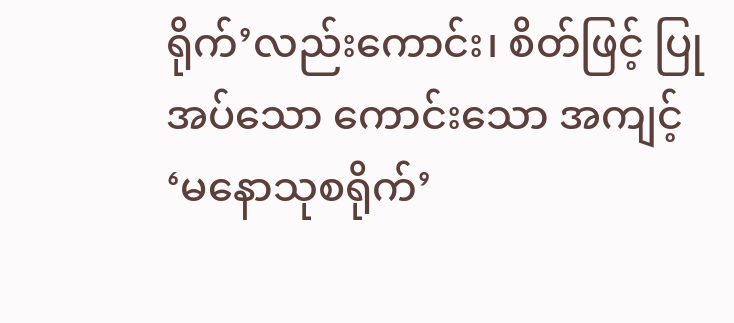ရိုက်’လည်းကောင်း၊ စိတ်ဖြင့် ပြုအပ်သော ကောင်းသော အကျင့် ‘မနောသုစရိုက်’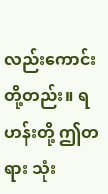လည်းကောင်းတို့တည်း။ ရဟန်းတို့ ဤတရား သုံး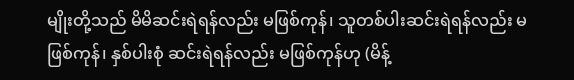မျိုးတို့သည် မိမိဆင်းရဲရန်လည်း မဖြစ်ကုန်၊ သူတစ်ပါးဆင်းရဲရန်လည်း မဖြစ်ကုန်၊ နှစ်ပါးစုံ ဆင်းရဲရန်လည်း မဖြစ်ကုန်ဟု (မိန့်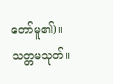တော်မူ၏)။
သတ္တမသုတ်။